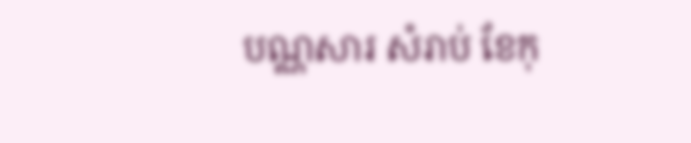បណ្ណសារ សំរាប់ ខែកុ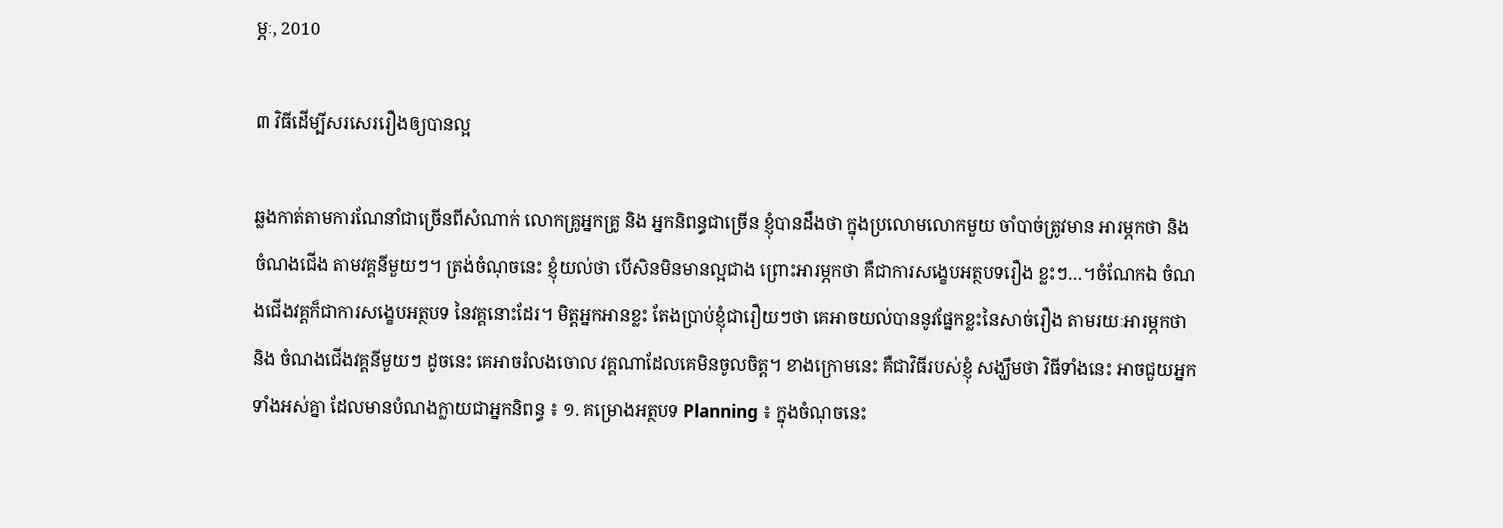ម្ភៈ, 2010

៣ វិធីដើម្បីសរសេររឿងឲ្យបានល្អ

ឆ្លងកាត់តាមការណែនាំជាច្រើនពីសំណាក់ លោកគ្រូអ្នកគ្រូ និង អ្នកនិពន្ធជាច្រើន ខ្ញុំបានដឹងថា ក្នុងប្រលោមលោកមួយ ចាំបាច់ត្រូវមាន អារម្ភកថា និង ចំណងជើង តាមវគ្គនីមួយៗ។ ត្រង់ចំណុចនេះ ខ្ញុំយល់ថា បើសិនមិនមានល្អជាង ព្រោះអារម្ភកថា គឺជាការសង្ខេបអត្ថបទរឿង ខ្លះៗ…។ចំណែកឯ ចំណងជើងវគ្គក៏ជាការសង្ខេបអត្ថបទ នៃវគ្គនោះដែរ។ មិត្តអ្នកអានខ្លះ តែងប្រាប់ខ្ញុំជារឿយៗថា គេអាចយល់បាននូវផ្នែកខ្លះនៃសាច់រឿង តាមរយៈអារម្ភកថា និង ចំណងជើងវគ្គនីមួយៗ ដូចនេះ គេអាចរំលងចោល វគ្គណាដែលគេមិនចូលចិត្ត។ ខាងក្រោមនេះ គឺជាវិធីរបស់ខ្ញុំ សង្ឃឹមថា វិធីទាំងនេះ អាចជួយអ្នកទាំងអស់គ្នា ដែលមានបំណងក្លាយជាអ្នកនិពន្ធ ៖ ១. គម្រោងអត្ថបទ Planning ៖ ក្នុងចំណុចនេះ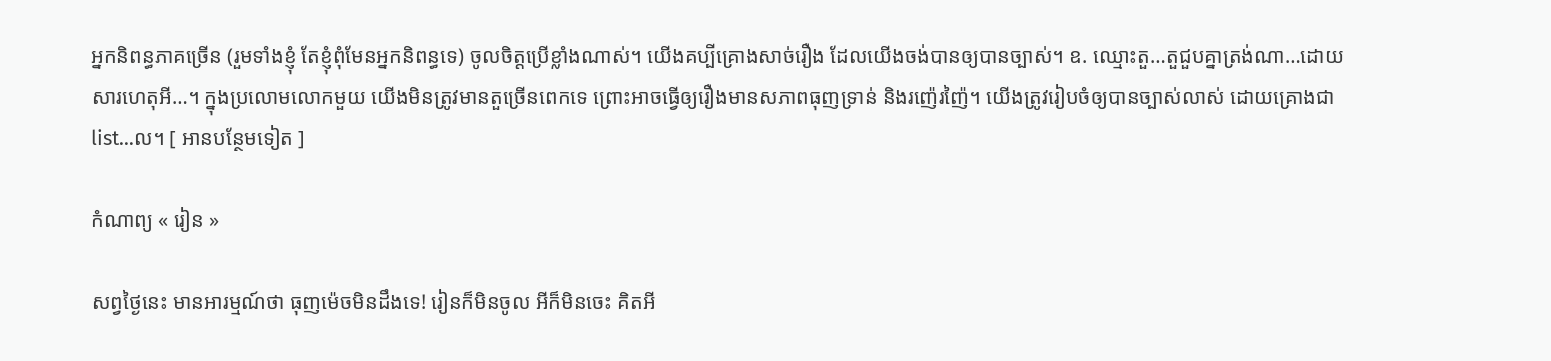អ្នកនិពន្ធភាគច្រើន (រួមទាំងខ្ញុំ តែខ្ញុំពុំមែនអ្នកនិពន្ធទេ) ចូលចិត្តប្រើខ្លាំងណាស់។ យើងគប្បីគ្រោងសាច់រឿង ដែលយើងចង់បានឲ្យបានច្បាស់។ ឧ. ឈ្មោះតួ…តួជួបគ្នាត្រង់ណា…ដោយសារហេតុអី…។ ក្នុងប្រលោមលោកមួយ យើងមិនត្រូវមានតួច្រើនពេកទេ ព្រោះអាចធ្វើឲ្យរឿងមានសភាពធុញទ្រាន់ និងរញ៉េរញ៉ៃ។ យើងត្រូវរៀបចំឲ្យបានច្បាស់លាស់ ដោយគ្រោងជា list…ល។ [ អានបន្ថែមទៀត ]

កំណាព្យ « រៀន »

សព្វថ្ងៃនេះ មានអារម្មណ៍ថា ធុញម៉េចមិនដឹងទេ! រៀនក៏មិនចូល អីក៏មិនចេះ គិតអី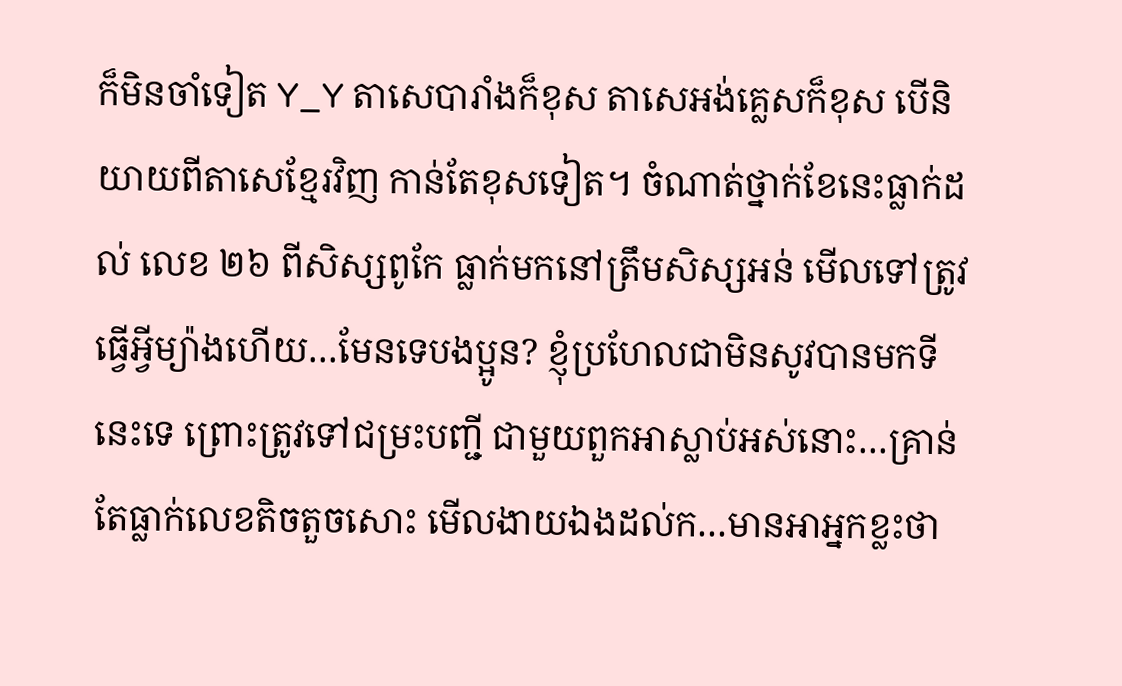ក៏មិនចាំទៀត Y_Y តាសេបារាំងក៏ខុស តាសេអង់គ្លេសក៏ខុស បើនិយាយពីតាសេខ្មែរវិញ កាន់តែខុសទៀត។ ចំណាត់ថ្នាក់ខែនេះធ្លាក់ដល់ លេខ ២៦ ពីសិស្សពូកែ ធ្លាក់មកនៅត្រឹមសិស្សអន់ មើលទៅត្រូវធ្វើអ្វីម្យ៉ាងហើយ…មែនទេបងប្អូន? ខ្ញុំប្រហែលជាមិនសូវបានមកទីនេះទេ ព្រោះត្រូវទៅជម្រះបញ្ជី ជាមួយពួកអាស្លាប់អស់នោះ…គ្រាន់តែធ្លាក់លេខតិចតួចសោះ មើលងាយឯងដល់ក…មានអាអ្នកខ្លះថា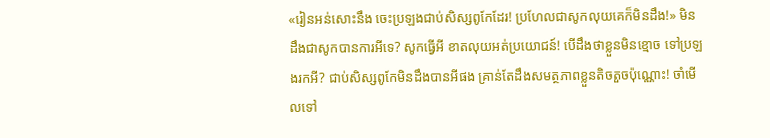«រៀនអន់សោះនឹង ចេះប្រឡងជាប់សិស្សពូកែដែរ! ប្រហែលជាសូកលុយគេក៏មិនដឹង!» មិនដឹងជាសូកបានការអីទេ? សូកធ្វើអី ខាតលុយអត់ប្រយោជន៍! បើដឹងថាខ្លួនមិនខ្មោច ទៅប្រឡងរកអី? ជាប់សិស្សពូកែមិនដឹងបានអីផង គ្រាន់តែដឹងសមត្ថភាពខ្លួនតិចតួចប៉ុណ្ណោះ! ចាំមើលទៅ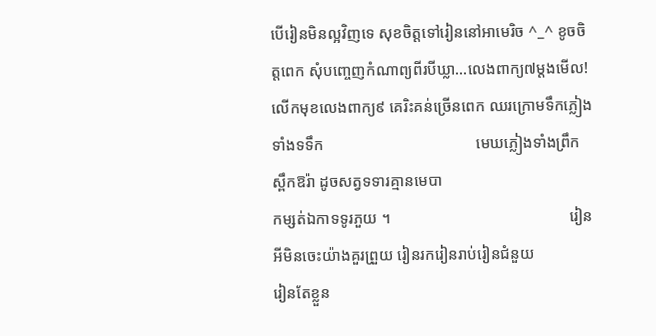បើរៀនមិនល្អវិញទេ សុខចិត្តទៅរៀននៅអាមេរិច ^_^ ខូចចិត្តពេក សុំបញ្ចេញកំណាព្យពីរបីឃ្លា…លេងពាក្យ៧ម្តងមើល! លើកមុខលេងពាក្យ៩ គេរិះគន់ច្រើនពេក ឈរក្រោមទឹកភ្លៀងទាំងទទឹក                                       មេឃភ្លៀងទាំងព្រឹកស្ពឹកឱរ៉ា ដូចសត្វទទារគ្មានមេបា                                                  កម្សត់ឯកាទទូរភួយ ។                                              រៀនអីមិនចេះយ៉ាងគួរព្រួយ រៀនរករៀនរាប់រៀនជំនួយ                                             រៀនតែខ្លួន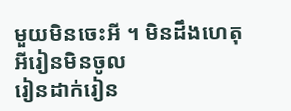មួយមិនចេះអី ។ មិនដឹងហេតុអីរៀនមិនចូល                                           រៀនដាក់រៀន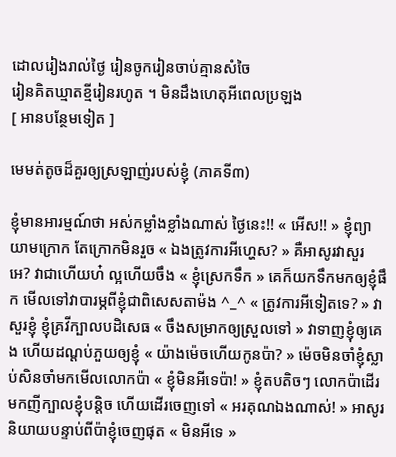ដោលរៀងរាល់ថ្ងៃ រៀនចូករៀនចាប់គ្មានសំចៃ                                           រៀនគិតឃ្មាតខ្មីរៀនរហូត ។ មិនដឹងហេតុអីពេលប្រឡង                                           [ អានបន្ថែមទៀត ]

មេមត់តូចដ៏គួរឲ្យស្រឡាញ់របស់ខ្ញុំ (ភាគទី៣)

ខ្ញុំមានអារម្មណ៍ថា អស់កម្លាំងខ្លាំងណាស់ ថ្ងៃនេះ!! « អើស!! » ខ្ញុំព្យាយាមក្រោក តែក្រោកមិនរួច « ឯងត្រូវការអីហ្ហេស? » គឺអាសូរវាសួរ អេ? វាជាហើយហ៎ ល្អហើយចឹង « ខ្ញុំស្រេកទឹក » គេក៏យកទឹកមកឲ្យខ្ញុំផឹក មើលទៅវាបារម្ភពីខ្ញុំជាពិសេសតាម៉ង ^_^ « ត្រូវការអីទៀតទេ? » វាសួរខ្ញុំ ខ្ញុំគ្រវីក្បាលបដិសេធ « ចឹងសម្រាកឲ្យស្រួលទៅ » វាទាញខ្ញុំឲ្យគេង ហើយដណ្តប់ភួយឲ្យខ្ញុំ « យ៉ាងម៉េចហើយកូនប៉ា? » ម៉េចមិនចាំខ្ញុំស្លាប់សិនចាំមកមើលលោកប៉ា « ខ្ញុំមិនអីទេប៉ា! » ខ្ញុំតបតិចៗ លោកប៉ាដើរមកញីក្បាលខ្ញុំបន្តិច ហើយដើរចេញទៅ « អរគុណឯងណាស់! » អាសូរ និយាយបន្ទាប់ពីប៉ាខ្ញុំចេញផុត « មិនអីទេ »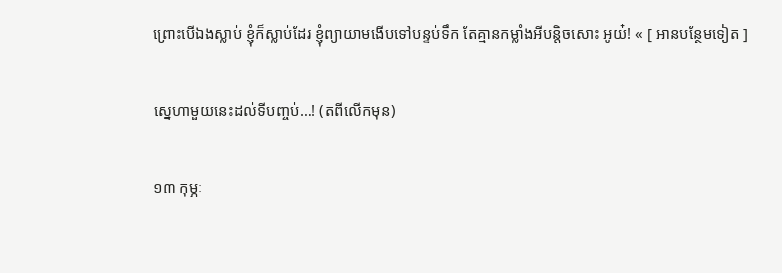ព្រោះបើឯងស្លាប់ ខ្ញុំក៏ស្លាប់ដែរ ខ្ញុំព្យាយាមងើបទៅបន្ទប់ទឹក តែគ្មានកម្លាំងអីបន្តិចសោះ អូយ៎! « [ អានបន្ថែមទៀត ]

ស្នេហាមួយនេះដល់ទីបញ្ចប់…! (តពីលើកមុន)

១៣ កុម្ភៈ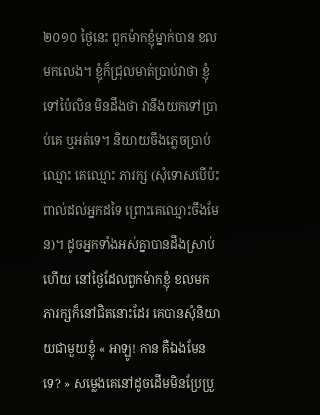២០១០ ថ្ងៃនេះ ពួកម៉ាកខ្ញុំម្នាក់បាន ខលមកលេង។ ខ្ញុំក៏ជ្រុលមាត់ប្រាប់វាថា ខ្ញុំទៅប៉ៃលិន មិនដឹងថា វានឹងយកទៅប្រាប់គេ ឬអត់ទេ។ និយាយចឹងភ្លេចប្រាប់ឈ្មោះ គេឈ្មោះ ភារក្ស (សុំទោសបើប៉ះពាល់ដល់អ្នកដទៃ ព្រោះគេឈ្មោះចឹងមែន)។ ដូចអ្នកទាំងអស់គ្នាបានដឹងស្រាប់ហើយ នៅថ្ងៃដែលពួកម៉ាកខ្ញុំ ខលមក ភារក្សក៏នៅជិតនោះដែរ គេបានសុំនិយាយជាមួយខ្ញុំ « អាឡូ! កាន គឺឯងមែនទេ? » សម្លេងគេនៅដូចដើមមិនប្រែប្រួ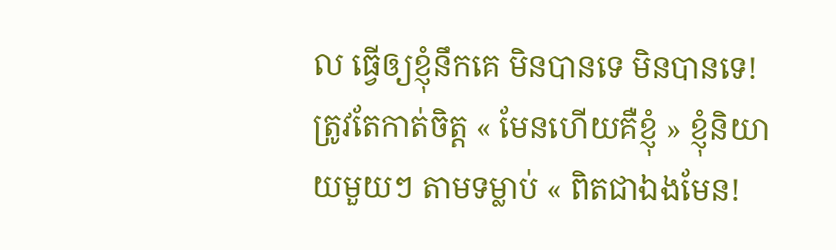ល ធ្វើឲ្យខ្ញុំនឹកគេ មិនបានទេ មិនបានទេ! ត្រូវតែកាត់ចិត្ត « មែនហើយគឺខ្ញុំ » ខ្ញុំនិយាយមួយៗ តាមទម្លាប់ « ពិតជាឯងមែន!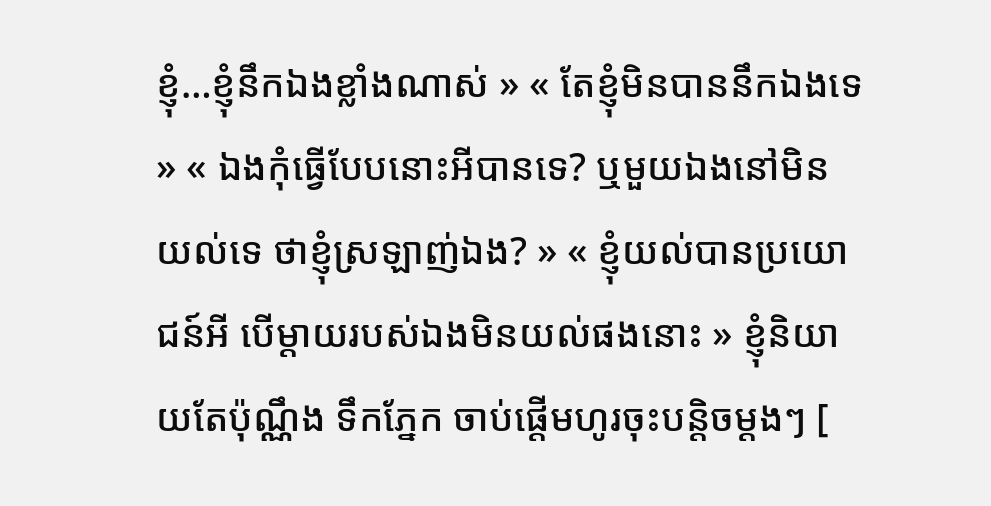ខ្ញុំ…ខ្ញុំនឹកឯងខ្លាំងណាស់ » « តែខ្ញុំមិនបាននឹកឯងទេ » « ឯងកុំធ្វើបែបនោះអីបានទេ? ឬមួយឯងនៅមិនយល់ទេ ថាខ្ញុំស្រឡាញ់ឯង? » « ខ្ញុំយល់បានប្រយោជន៍អី បើម្តាយរបស់ឯងមិនយល់ផងនោះ » ខ្ញុំនិយាយតែប៉ុណ្ណឹង ទឹកភ្នែក ចាប់ផ្តើមហូរចុះបន្តិចម្តងៗ [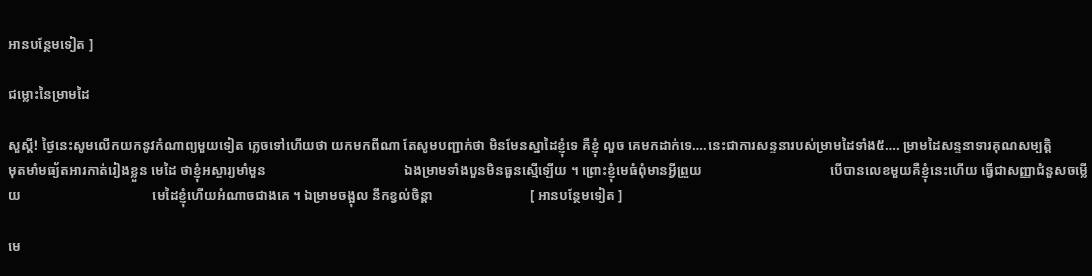អានបន្ថែមទៀត ]

ជម្លោះនៃម្រាមដៃ

សួស្តី! ថ្ងៃនេះសូមលើកយកនូវកំណាព្យមួយទៀត ភ្លេចទៅហើយថា យកមកពីណា តែសូមបញ្ជាក់ថា មិនមែនស្នាដៃខ្ញុំទេ គឺខ្ញុំ លួច គេមកដាក់ទេ….នេះជាការសន្ទនារបស់ម្រាមដៃទាំង៥…. ម្រាមដៃសន្ទនាទារគុណសម្បត្តិ                           មុតមាំមធ្យ័តអារកាត់រៀងខ្លួន មេដៃ ថាខ្ញុំអស្ចារ្យមាំមួន                                         ឯងម្រាមទាំងបួនមិនធួនស្មើឡើយ ។ ព្រោះខ្ញុំមេធំពុំមានអ្វីព្រួយ                                      បើបានលេខមួយគឺខ្ញុំនេះហើយ ធ្វើជាសញ្ញាជំនួសចម្លើយ                                       មេដៃខ្ញុំហើយអំណាចជាងគេ ។ ឯម្រាមចង្អុល នឹកខ្វល់ចិន្តា                             [ អានបន្ថែមទៀត ]

មេ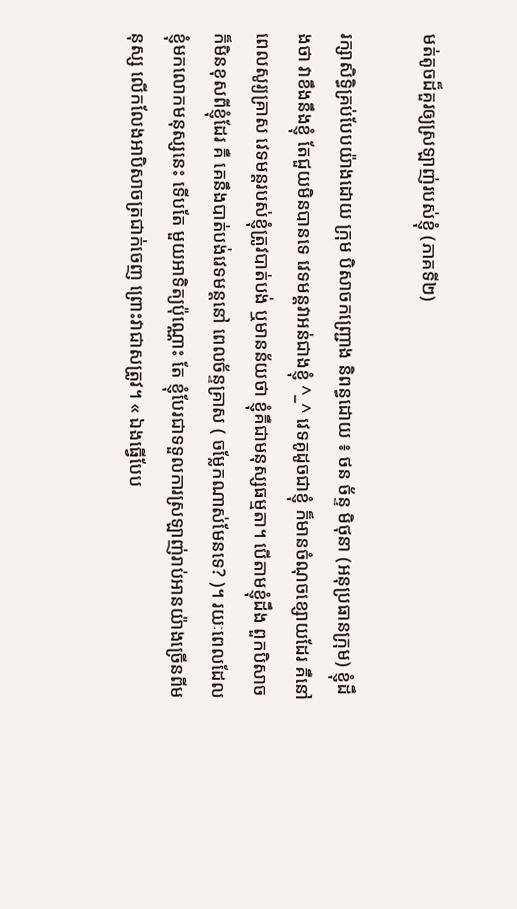មត់តូចដ៏គួរឲ្យស្រឡាញ់របស់ខ្ញុំ (ភាគទី២)

រក្សាសិទ្ធិគ្រប់បែបយ៉ាងដោយ ក្រុម បិសាចកញ្ជ្រោង និពន្ធដោយ ៖ ថន ច័ន្ទ មិថុនា (អនុប្រធានក្រុម) ខ្ញុំដឹងថា វាខឹងនឹងខ្ញុំ តែជួយមិនបានទេ វេទមន្តវាអន់ជាងខ្ញុំ ^_^ វេទគូដូចជាខ្ញុំ ក៏មានចំណុចខ្សោយដែរ គឺនៅពេលសូរ្យគ្រាស វេទមន្តរបស់ខ្ញុំត្រូវបាត់បង់ ឬមានន័យថា ខ្ញុំគឺជាមនុស្សធម្មតា។ បើតាមខ្ញុំដឹង ពួកបិសាចក៏មិនខុសពីខ្ញុំដែរ គឺ គេនឹងបាត់បង់វេទមន្តនៅ ពេលច័ន្ទគ្រាស ( ចម្លែកណាស់មែនទេ? )។ រយៈពេលដែលខ្ញុំមកលោកមនុស្សនេះ ទើបតែ មួយអាទិត្យប៉ុណ្ណោះ តែ ខ្ញុំបែរជាទទួលការស្រឡាញ់រាប់អានយ៉ាងច្រើនពីមនុស្ស លើកលែងអាបិសាចត្រជាក់ចេញ ព្រោះវាជាសត្រូវ។ « ឯងធ្វើបែប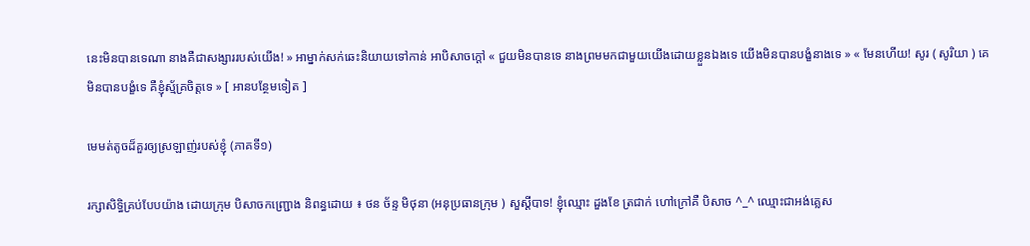នេះមិនបានទេណា នាងគឺជាសង្សាររបស់យើង! » អាម្នាក់សក់ឆេះនិយាយទៅកាន់ អាបិសាចក្តៅ « ជួយមិនបានទេ នាងព្រមមកជាមួយយើងដោយខ្លួនឯងទេ យើងមិនបានបង្ខំនាងទេ » « មែនហើយ! សូរ ( សូរិយា ) គេមិនបានបង្ខំទេ គឺខ្ញុំស្ម័គ្រចិត្តទេ » [ អានបន្ថែមទៀត ]

មេមត់តូចដ៏គួរឲ្យស្រឡាញ់របស់ខ្ញុំ (ភាគទី១)

រក្សាសិទ្ធិគ្រប់បែបយ៉ាង ដោយក្រុម បិសាចកញ្ជ្រោង និពន្ធដោយ ៖ ថន ច័ន្ទ មិថុនា (អនុប្រធានក្រុម ) សួស្តីបាទ! ខ្ញុំឈ្មោះ ដួងខែ ត្រជាក់ ហៅក្រៅគឺ បិសាច ^_^ ឈ្មោះជាអង់គ្លេស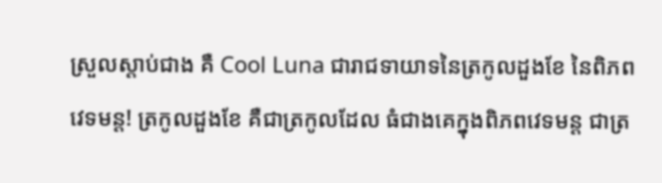ស្រួលស្តាប់ជាង គឺ Cool Luna ជារាជទាយាទនៃត្រកូលដួងខែ នៃពិភពវេទមន្ត! ត្រកូលដួងខែ គឺជាត្រកូលដែល ធំជាងគេក្នុងពិភពវេទមន្ត ជាត្រ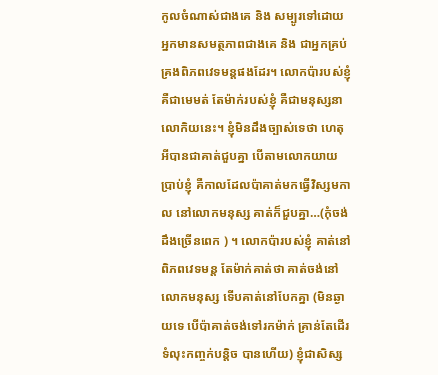កូលចំណាស់ជាងគេ និង សម្បូរទៅដោយអ្នកមានសមត្ថភាពជាងគេ និង ជាអ្នកគ្រប់គ្រងពិភពវេទមន្តផងដែរ។ លោកប៉ារបស់ខ្ញុំ គឺជាមេមត់ តែម៉ាក់របស់ខ្ញុំ គឺជាមនុស្សនាលោកិយនេះ។ ខ្ញុំមិនដឹងច្បាស់ទេថា ហេតុអីបានជាគាត់ជួបគ្នា បើតាមលោកយាយប្រាប់ខ្ញុំ គឺកាលដែលប៉ាគាត់មកធ្វើវិស្សមកាល នៅលោកមនុស្ស គាត់ក៏ជួបគ្នា…(កុំចង់ដឹងច្រើនពេក ) ។ លោកប៉ារបស់ខ្ញុំ គាត់នៅពិភពវេទមន្ត តែម៉ាក់គាត់ថា គាត់ចង់នៅលោកមនុស្ស ទើបគាត់នៅបែកគ្នា (មិនឆ្ងាយទេ បើប៉ាគាត់ចង់ទៅរកម៉ាក់ គ្រាន់តែដើរទំលុះកញ្ចក់បន្តិច បានហើយ) ខ្ញុំជាសិស្ស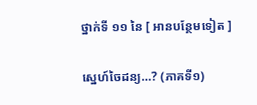ថ្នាក់ទី ១១ នៃ [ អានបន្ថែមទៀត ]

ស្នេហ៍ចៃដន្យ…? (ភាគទី១)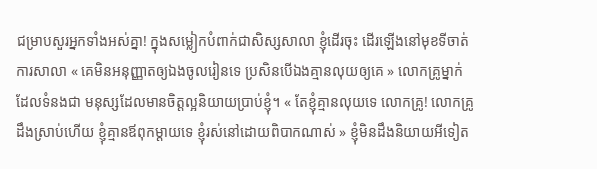ជម្រាបសួរអ្នកទាំងអស់គ្នា! ក្នុងសម្លៀកបំពាក់ជាសិស្សសាលា ខ្ញុំដើរចុះ ដើរឡើងនៅមុខទីចាត់ការសាលា « គេមិនអនុញ្ញាតឲ្យឯងចូលរៀនទេ ប្រសិនបើឯងគ្មានលុយឲ្យគេ » លោកគ្រូម្នាក់ ដែលទំនងជា មនុស្សដែលមានចិត្តល្អនិយាយប្រាប់ខ្ញុំ។ « តែខ្ញុំគ្មានលុយទេ លោកគ្រូ! លោកគ្រូដឹងស្រាប់ហើយ ខ្ញុំគ្មានឪពុកម្តាយទេ ខ្ញុំរស់នៅដោយពិបាកណាស់ » ខ្ញុំមិនដឹងនិយាយអីទៀត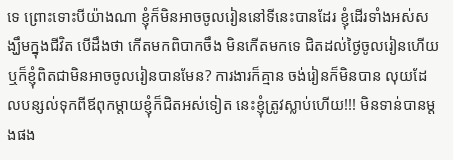ទេ ព្រោះទោះបីយ៉ាងណា ខ្ញុំក៏មិនអាចចូលរៀននៅទីនេះបានដែរ ខ្ញុំដើរទាំងអស់សង្ឃឹមក្នុងជីវិត បើដឹងថា កើតមកពិបាកចឹង មិនកើតមកទេ ជិតដល់ថ្ងៃចូលរៀនហើយ ឬក៏ខ្ញុំពិតជាមិនអាចចូលរៀនបានមែន? ការងារក៏គ្មាន ចង់រៀនក៏មិនបាន លុយដែលបន្សល់ទុកពីឪពុកម្តាយខ្ញុំក៏ជិតអស់ទៀត នេះខ្ញុំត្រូវស្លាប់ហើយ!!! មិនទាន់បានម្តងផង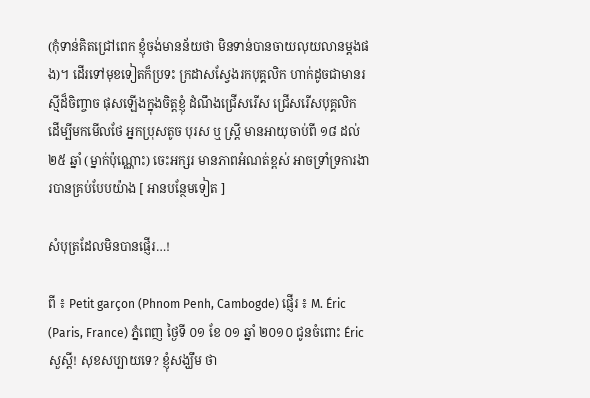(កុំទាន់គិតជ្រៅពេក ខ្ញុំចង់មានន័យថា មិនទាន់បានចាយលុយលានម្តងផង)។ ដើរទៅមុខទៀតក៏ប្រទះ ក្រដាសស្វែងរកបុគ្គលិក ហាក់ដូចជាមានរស្មីដ៏ចិញ្ចាច ផុសឡើងក្នុងចិត្តខ្ញុំ ដំណឹងជ្រើសរើស ជ្រើសរើសបុគ្គលិក ដើម្បីមកមើលថែ អ្នកប្រុសតូច បុរស ឬ ស្រី្ត មានអាយុចាប់ពី ១៨ ដល់ ២៥ ឆ្នាំ (ម្នាក់ប៉ុណ្ណោះ) ចេះអក្សរ មានភាពអំណត់ខ្ពស់ អាចទ្រាំទ្រការងារបានគ្រប់បែបយ៉ាង [ អានបន្ថែមទៀត ]

សំបុត្រដែលមិនបានផ្ញើរ…!

ពី ៖ Petit garçon (Phnom Penh, Cambogde) ផ្ញើរ ៖ M. Éric (Paris, France) ភ្នំពេញ ថ្ងៃទី ០១ ខែ ០១ ឆ្នាំ ២០១០ ជូនចំពោះ Éric សួស្តី! សុខសប្បាយទេ? ខ្ញុំសង្ឃឹម ថា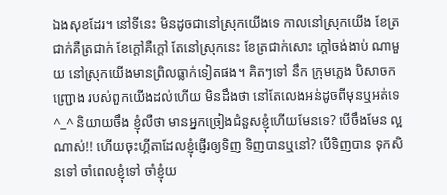ឯងសុខដែរ។ នៅទីនេះ មិនដូចជានៅស្រុកយើងទេ កាលនៅស្រុកយើង ខែត្រជាក់គឺត្រជាក់ ខែក្តៅគឺក្តៅ តែនៅស្រុកនេះ ខែត្រជាក់សោះ ក្តៅចង់ងាប់ ណាមួយ នៅស្រុកយើងមានព្រិលធ្លាក់ទៀតផង។ គិតៗទៅ នឹក ក្រុមភ្លេង បិសាចកញ្រ្ជោង របស់ពួកយើងដល់ហើយ មិនដឹងថា នៅតែលេងអន់ដូចពីមុនឬអត់ទេ ^_^ និយាយចឹង ខ្ញុំលឺថា មានអ្នកច្រៀងជំនួសខ្ញុំហើយមែនទេ? បើចឹងមែន ល្អណាស់!! ហើយចុះហ្គីតាដែលខ្ញុំផ្ញើរឲ្យទិញ ទិញបានឬនៅ? បើទិញបាន ទុកសិនទៅ ចាំពេលខ្ញុំទៅ ចាំខ្ញុំយ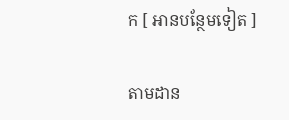ក [ អានបន្ថែមទៀត ]

តាមដាន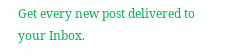Get every new post delivered to your Inbox.